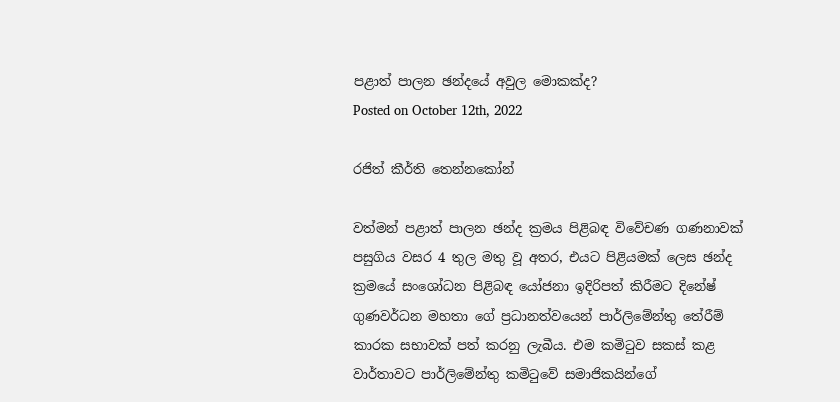පළාත් පාලන ඡන්දයේ අවුල මොකක්ද?
Posted on October 12th, 2022

රජිත් කීර්ති තෙන්නකෝන්

වත්මන් පළාත් පාලන ඡන්ද ක්‍රමය පිළිබඳ විවේචණ ගණනාවක් පසුගිය වසර 4 තුල මතු වූ අතර, එයට පිළියමක් ලෙස ඡන්ද ක්‍රමයේ සංශෝධන පිළිබඳ යෝජනා ඉදිරිපත් කිරීමට දිනේෂ් ගුණවර්ධන මහතා ගේ ප්‍රධානත්වයෙන් පාර්ලිමේන්තු තේරීම් කාරක සභාවක් පත් කරනු ලැබීය. එම කමිටුව සකස් කළ වාර්තාවට පාර්ලිමේන්තු කමිටුවේ සමාජිකයින්ගේ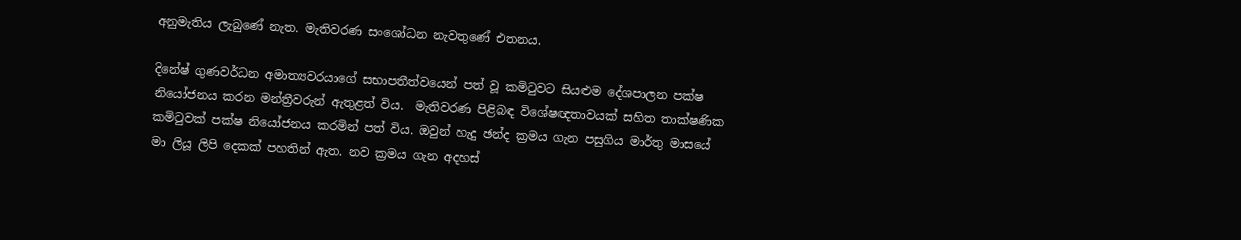අනුමැතිය ලැබුණේ නැත. මැතිවරණ සංශෝධන නැවතුණේ එතනය.

දිනේෂ් ගුණවර්ධන අමාත්‍යවරයාගේ සභාපතීත්වයෙන් පත් වූ කමිටුවට සියළුම දේශපාලන පක්ෂ නියෝජනය කරන මන්ත්‍රීවරුන් ඇතුළත් විය.  මැතිවරණ පිළිබඳ විශේෂඥතාවයක් සහිත තාක්ෂණික කමිටුවක් පක්ෂ නියෝජනය කරමින් පත් විය. ඔවුන් හැදු ඡන්ද ක්‍රමය ගැන පසුගිය මාර්තු මාසයේ මා ලියූ ලිපි දෙකක් පහතින් ඇත. නව ක්‍රමය ගැන අදහස්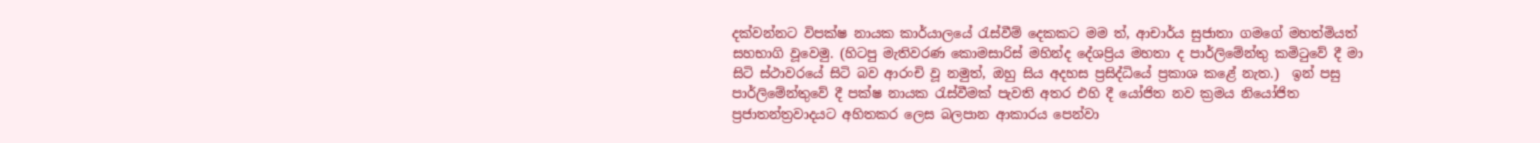දක්වන්නට විපක්ෂ නායක කාර්යාලයේ රැස්වීම් දෙකකට මම ත්, ආචාර්ය සුජාතා ගමගේ මහත්මියත් සහභාගි වූවෙමු. (හිටපු මැතිවරණ කොමසාරිස් මහින්ද දේශප්‍රිය මහතා ද පාර්ලිමේන්තු කමිටුවේ දී මා සිටි ස්ථාවරයේ සිටි බව ආරංචි වූ නමුත්, ඔහු සිය අදහස ප්‍රසිද්ධියේ ප්‍රකාශ කළේ නැත.)  ඉන් පසු පාර්ලිමේන්තුවේ දී පක්ෂ නායක රැස්වීමක් පැවති අතර එහි දී යෝජිත නව ක්‍රමය නියෝජිත ප්‍රජාතන්ත්‍රවාදයට අහිතකර ලෙස බලපාන ආකාරය පෙන්වා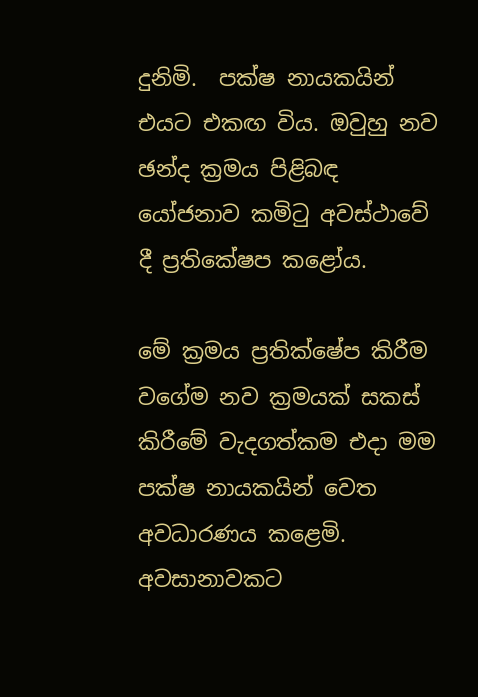දුනිමි.  පක්ෂ නායකයින් එයට එකඟ විය. ඔවුහු නව ඡන්ද ක්‍රමය පිළිබඳ යෝජනාව කමිටු අවස්ථාවේ දී ප්‍රතිකේෂප කළෝය.

මේ ක්‍රමය ප්‍රතික්ෂේප කිරීම වගේම නව ක්‍රමයක් සකස් කිරීමේ වැදගත්කම එදා මම පක්ෂ නායකයින් වෙත අවධාරණය කළෙමි.  අවසානාවකට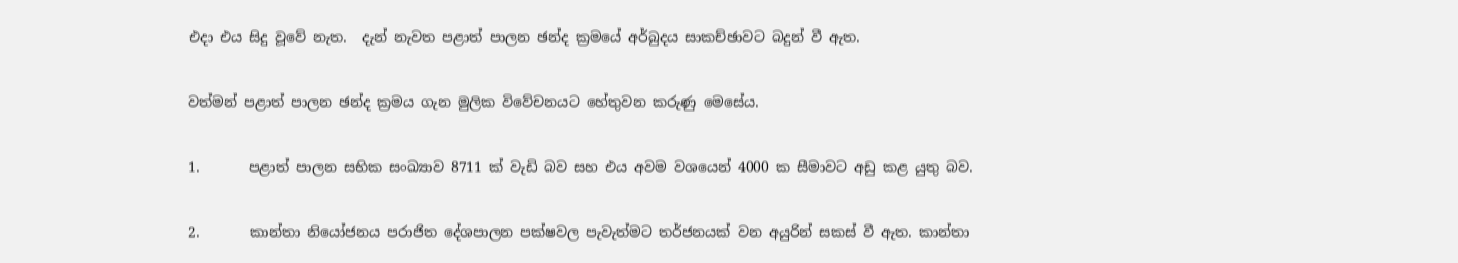එදා එය සිදු වූවේ නැත.  දැන් නැවත පළාත් පාලන ඡන්ද ක්‍රමයේ අර්බුදය සාකච්ඡාවට බදුන් වී ඇත.

වත්මන් පළාත් පාලන ඡන්ද ක්‍රමය ගැන මුලික විවේචනයට හේතුවන කරුණු මෙසේය.

1.       පළාත් පාලන සභික සංඛ්‍යාව 8711 ක් වැඩි බව සහ එය අවම වශයෙන් 4000 ක සීමාවට අඩු කළ යුතු බව.

2.       කාන්තා නියෝජනය පරාජිත දේශපාලන පක්ෂවල පැවැත්මට තර්ජනයක් වන අයුරින් සකස් වී ඇත. කාන්තා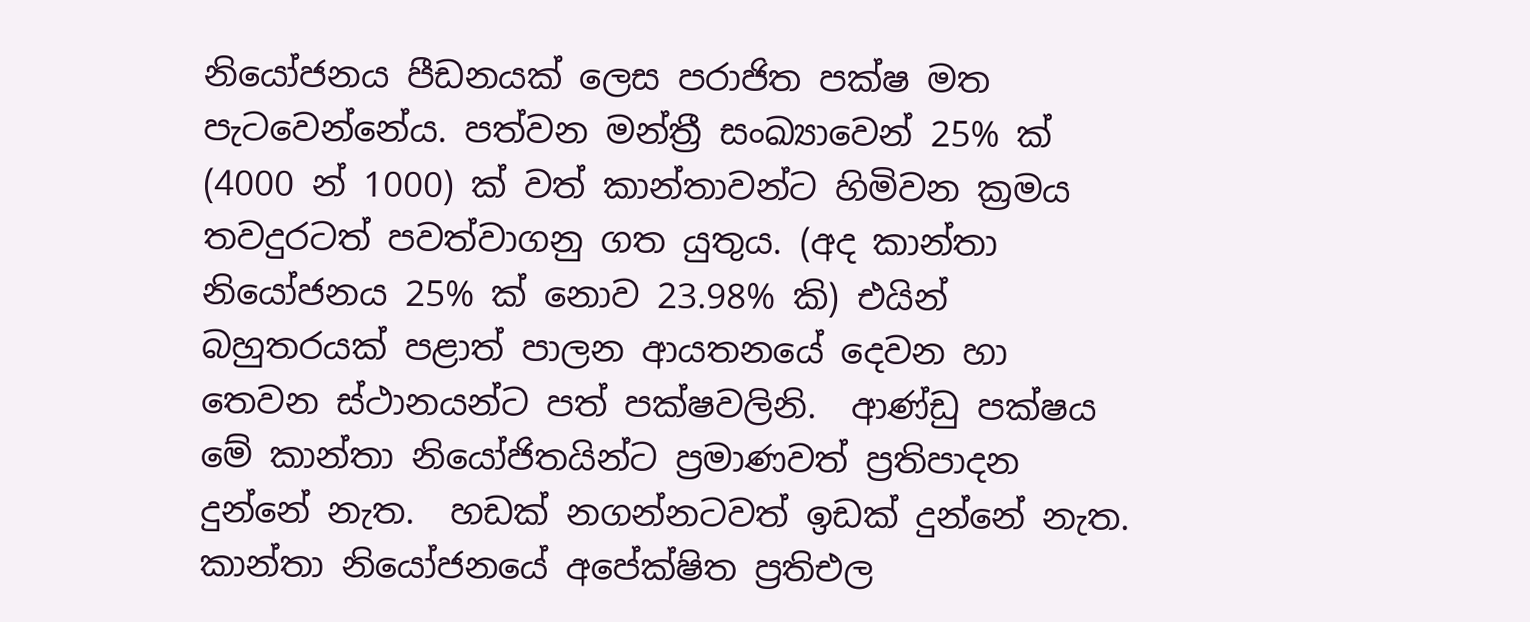නියෝජනය පීඩනයක් ලෙස පරාජිත පක්ෂ මත පැටවෙන්නේය. පත්වන මන්ත්‍රී සංඛ්‍යාවෙන් 25% ක් (4000 න් 1000) ක් වත් කාන්තාවන්ට හිමිවන ක්‍රමය තවදුරටත් පවත්වාගනු ගත යුතුය. (අද කාන්තා නියෝජනය 25% ක් නොව 23.98% කි) එයින් බහුතරයක් පළාත් පාලන ආයතනයේ දෙවන හා තෙවන ස්ථානයන්ට පත් පක්ෂවලිනි.  ආණ්ඩු පක්ෂය මේ කාන්තා නියෝජිතයින්ට ප්‍රමාණවත් ප්‍රතිපාදන දුන්නේ නැත.  හඩක් නගන්නටවත් ඉඩක් දුන්නේ නැත. කාන්තා නියෝජනයේ අපේක්ෂිත ප්‍රතිඑල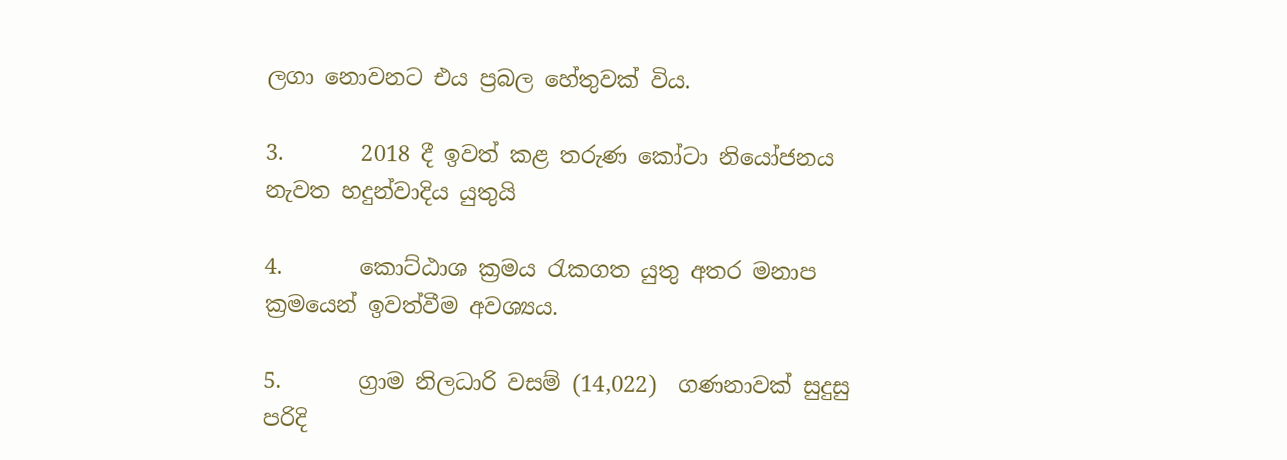ලගා නොවනට එය ප්‍රබල හේතුවක් විය.

3.       2018 දී ඉවත් කළ තරුණ කෝටා නියෝජනය නැවත හදුන්වාදිය යුතුයි

4.       කොට්ඨාශ ක්‍රමය රැකගත යුතු අතර මනාප ක්‍රමයෙන් ඉවත්වීම අවශ්‍යය.

5.       ග්‍රාම නිලධාරි වසම් (14,022)  ගණනාවක් සුදුසු පරිදි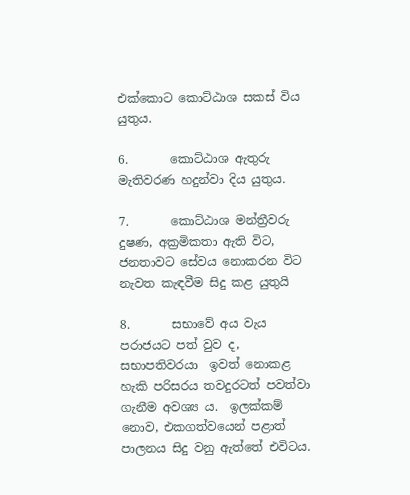එක්කොට කොට්ඨාශ සකස් විය යුතුය.

6.       කොට්ඨාශ ඇතුරු මැතිවරණ හදුන්වා දිය යුතුය.

7.       කොට්ඨාශ මන්ත්‍රීවරු දුෂණ, අක්‍රමිකතා ඇති විට, ජනතාවට සේවය නොකරන විට නැවත කැඳවීම සිදු කළ යුතුයි

8.       සභාවේ අය වැය පරාජයට පත් වුව ද, සභාපතිවරයා  ඉවත් නොකළ හැකි පරිසරය තවදුරටත් පවත්වා ගැනීම අවශ්‍ය ය.  ඉලක්කම් නොව, එකගත්වයෙන් පළාත් පාලනය සිදු වනු ඇත්තේ එවිටය.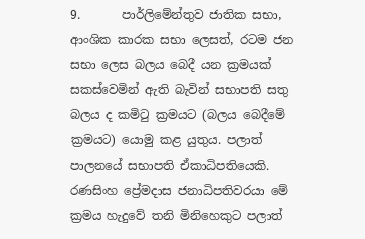9.       පාර්ලිමේන්තුව ජාතික සභා, ආංශික කාරක සභා ලෙසත්, රටම ජන සභා ලෙස බලය බෙදී යන ක්‍රමයක් සකස්වෙමින් ඇති බැවින් සභාපති සතු බලය ද කමිටු ක්‍රමයට (බලය බෙදීමේ ක්‍රමයට) යොමු කළ යුතුය. පලාත් පාලනයේ සභාපති ඒකාධිපතියෙකි.  රණසිංහ ප්‍රේමදාස ජනාධිපතිවරයා මේ ක්‍රමය හැදුවේ තනි මිනිහෙකුට පලාත්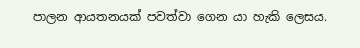පාලන ආයතනයක් පවත්වා ගෙන යා හැකි ලෙසය.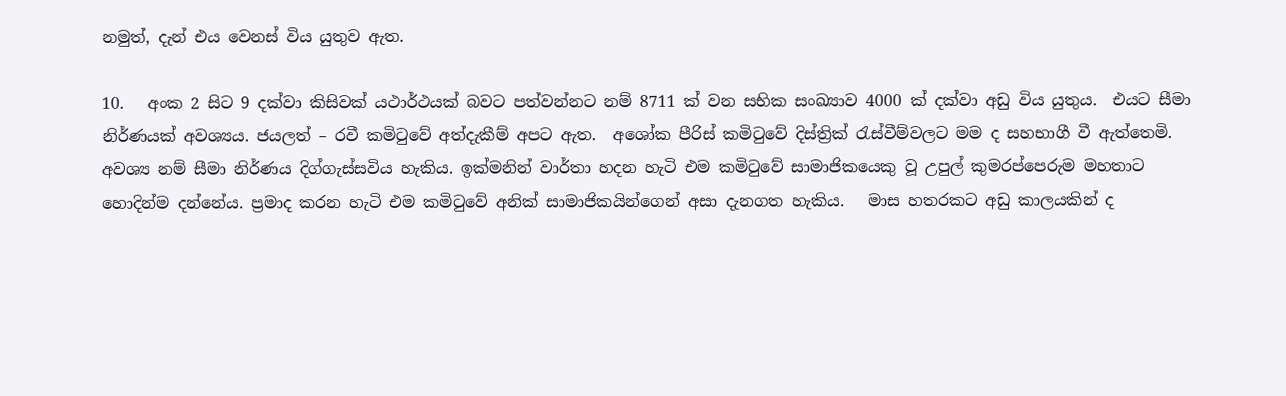නමුත්, දැන් එය වෙනස් විය යුතුව ඇත.

10.   අංක 2 සිට 9 දක්වා කිසිවක් යථාර්ථයක් බවට පත්වන්නට නම් 8711 ක් වන සභික සංඛ්‍යාව 4000 ක් දක්වා අඩු විය යුතුය.  එයට සීමා නිර්ණයක් අවශ්‍යය. ජයලත් – රවී කමිටුවේ අත්දැකීම් අපට ඇත.  අශෝක පීරිස් කමිටුවේ දිස්ත්‍රික් රැස්වීම්වලට මම ද සහභාගී වී ඇත්තෙමි. අවශ්‍ය නම් සීමා නිර්ණය දිග්ගැස්සවිය හැකිය. ඉක්මනින් වාර්තා හදන හැටි එම කමිටුවේ සාමාජිකයෙකු වූ උපුල් කුමරප්පෙරුම මහතාට හොදින්ම දන්නේය. ප්‍රමාද කරන හැටි එම කමිටුවේ අනික් සාමාජිකයින්ගෙන් අසා දැනගත හැකිය.   මාස හතරකට අඩු කාලයකින් ද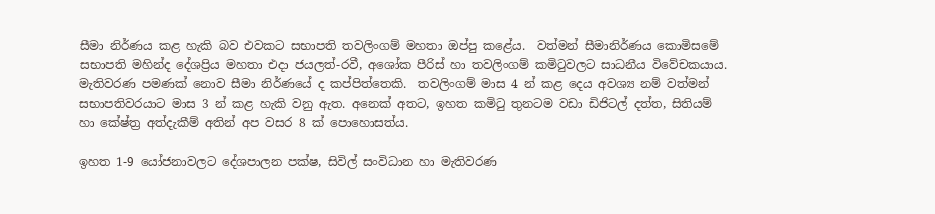සීමා නිර්ණය කළ හැකි බව එවකට සභාපති තවලිංගම් මහතා ඔප්පු කළේය.  වත්මන් සීමානිර්ණය කොමිසමේ සභාපති මහින්ද දේශප්‍රිය මහතා එදා ජයලත්-රවී, අශෝක පීරිස් හා තවලිංගම් කමිටුවලට සාධනීය විවේචකයාය.   මැතිවරණ පමණක් නොව සීමා නිර්ණයේ ද කප්පිත්තෙකි.  තවලිංගම් මාස 4 න් කළ දෙය අවශ්‍ය නම් වත්මන් සභාපතිවරයාට මාස 3 න් කළ හැකි වනු ඇත. අනෙක් අතට, ඉහත කමිටු තුනටම වඩා ඩිජිටල් දත්ත, සිතියම් හා කේෂ්ත්‍ර අත්දැකීම් අතින් අප වසර 8 ක් පොහොසත්ය.

ඉහත 1-9 යෝජනාවලට දේශපාලන පක්ෂ, සිවිල් සංවිධාන හා මැතිවරණ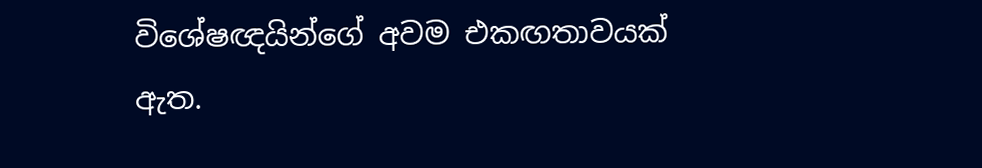විශේෂඥයින්ගේ අවම එකඟතාවයක් ඇත.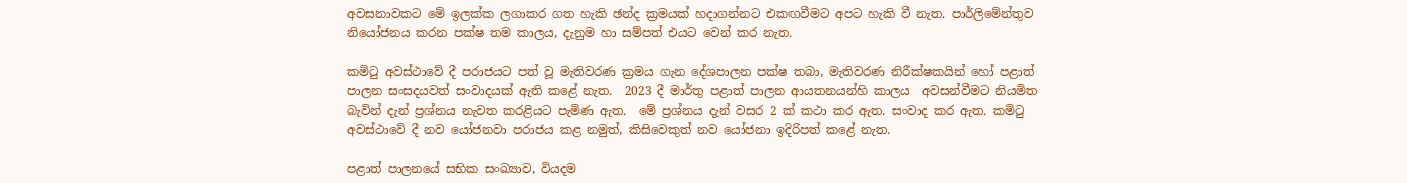අවසනාවකට මේ ඉලක්ක ලගාකර ගත හැකි ඡන්ද ක්‍රමයක් හදාගන්නට එකඟවීමට අපට හැකි වී නැත. පාර්ලිමේන්තුව නියෝජනය කරන පක්ෂ තම කාලය, දැනුම හා සම්පත් එයට වෙන් කර නැත.

කමිටු අවස්ථාවේ දී පරාජයට පත් වූ මැතිවරණ ක්‍රමය ගැන දේශපාලන පක්ෂ තබා, මැතිවරණ නිරීක්ෂකයින් හෝ පළාත් පාලන සංසදයවත් සංවාදයක් ඇති කළේ නැත.  2023 දී මාර්තු පළාත් පාලන ආයතනයන්හි කාලය  අවසන්වීමට නියමිත බැවින් දැන් ප්‍රශ්නය නැවත කරළියට පැමිණ ඇත.  මේ ප්‍රශ්නය දැන් වසර 2 ක් කථා කර ඇත. සංවාද කර ඇත. කමිටු අවස්ථාවේ දී නව යෝජනවා පරාජය කළ නමුත්, කිසිවෙකුත් නව යෝජනා ඉදිරිපත් කළේ නැත.

පළාත් පාලනයේ සභික සංඛ්‍යාව, වියදම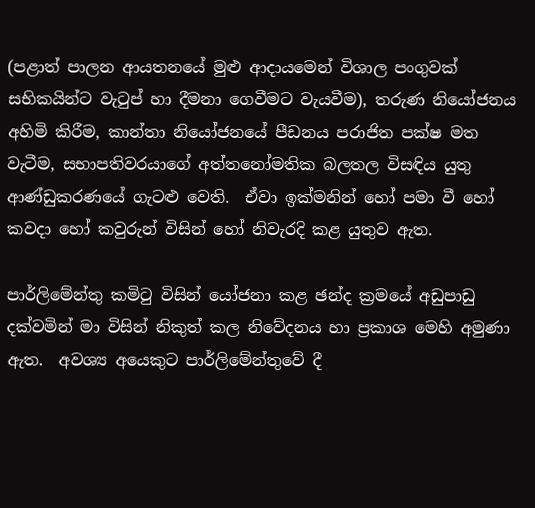(පළාත් පාලන ආයතනයේ මුළු ආදායමෙන් විශාල පංගුවක් සභිකයින්ට වැටුප් හා දීමනා ගෙවීමට වැයවීම), තරුණ නියෝජනය අහිමි කිරීම, කාන්තා නියෝජනයේ පීඩනය පරාජිත පක්ෂ මත වැටීම, සභාපතිවරයාගේ අත්තනෝමතික බලතල විසඳිය යුතු ආණ්ඩුකරණයේ ගැටළු වෙති.  ඒවා ඉක්මනින් හෝ පමා වී හෝ කවදා හෝ කවුරුන් විසින් හෝ නිවැරදි කළ යුතුව ඇත.

පාර්ලිමේන්තු කමිටු විසින් යෝජනා කළ ඡන්ද ක්‍රමයේ අඩුපාඩු දක්වමින් මා විසින් නිකුත් කල නිවේදනය හා ප්‍රකාශ මෙහි අමුණා ඇත.  අවශ්‍ය අයෙකුට පාර්ලිමේන්තුවේ දී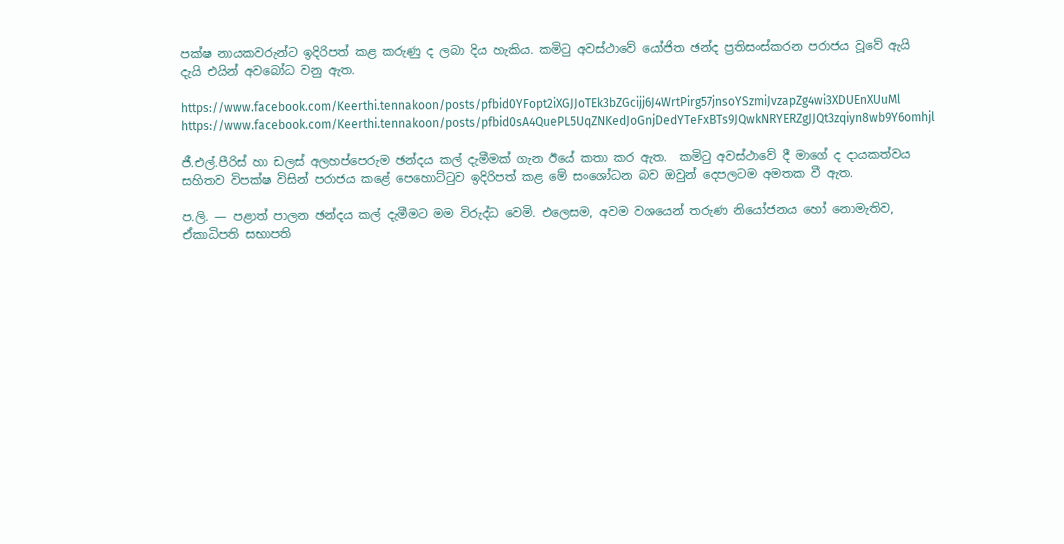පක්ෂ නායකවරුන්ට ඉදිරිපත් කළ කරුණු ද ලබා දිය හැකිය. කමිටු අවස්ථාවේ යෝජිත ඡන්ද ප්‍රතිසංස්කරන පරාජය වූවේ ඇයි දැයි එයින් අවබෝධ වනු ඇත.

https://www.facebook.com/Keerthi.tennakoon/posts/pfbid0YFopt2iXGJJoTEk3bZGcijj6J4WrtPirg57jnsoYSzmiJvzapZg4wi3XDUEnXUuMl
https://www.facebook.com/Keerthi.tennakoon/posts/pfbid0sA4QuePL5UqZNKedJoGnjDedYTeFxBTs9JQwkNRYERZgJJQt3zqiyn8wb9Y6omhjl

ජී.එල්.පීරිස් හා ඩලස් අලහප්පෙරුම ඡන්දය කල් දැමීමක් ගැන ඊයේ කතා කර ඇත.  කමිටු අවස්ථාවේ දී මාගේ ද දායකත්වය සහිතව විපක්ෂ විසින් පරාජය කළේ පෙහොට්ටුව ඉදිරිපත් කළ මේ සංශෝධන බව ඔවුන් දෙපලටම අමතක වී ඇත.

ප.ලි. — පළාත් පාලන ඡන්දය කල් දැමීමට මම විරුද්ධ වෙමි. එලෙසම, අවම වශයෙන් තරුණ නියෝජනය හෝ නොමැතිව, ඒකාධිපති සභාපති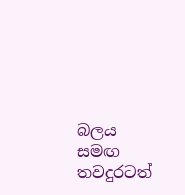බලය සමඟ තවදුරටත්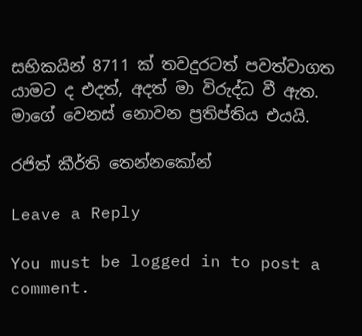සභිකයින් 8711 ක් තවදුරටත් පවත්වාගත යාමට ද එදත්, අදත් මා විරුද්ධ වී ඇත. මාගේ වෙනස් නොවන ප්‍රතිප්තිය එයයි.

රජිත් කීර්ති තෙන්නකෝන්

Leave a Reply

You must be logged in to post a comment.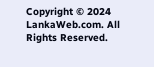Copyright © 2024 LankaWeb.com. All Rights Reserved.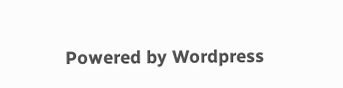Powered by Wordpress